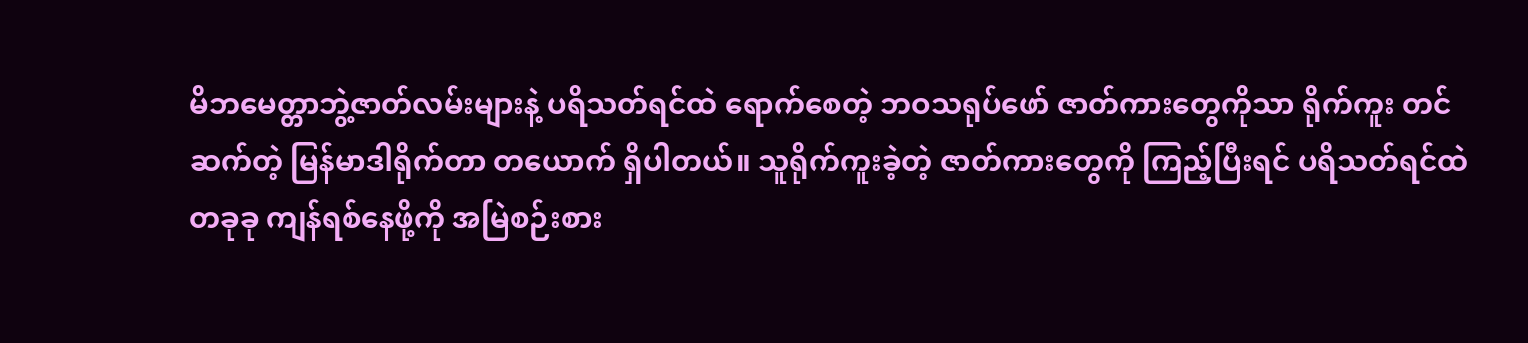မိဘမေတ္တာဘွဲ့ဇာတ်လမ်းများနဲ့ ပရိသတ်ရင်ထဲ ရောက်စေတဲ့ ဘဝသရုပ်ဖော် ဇာတ်ကားတွေကိုသာ ရိုက်ကူး တင်ဆက်တဲ့ မြန်မာဒါရိုက်တာ တယောက် ရှိပါတယ်။ သူရိုက်ကူးခဲ့တဲ့ ဇာတ်ကားတွေကို ကြည့်ပြီးရင် ပရိသတ်ရင်ထဲ တခုခု ကျန်ရစ်နေဖို့ကို အမြဲစဉ်းစား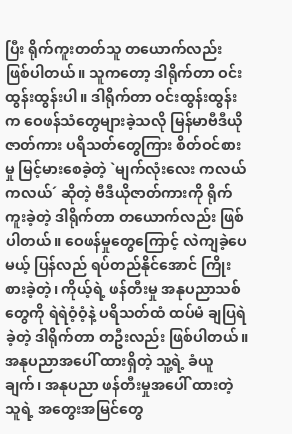ပြီး ရိုက်ကူးတတ်သူ တယောက်လည်း ဖြစ်ပါတယ်။ သူကတော့ ဒါရိုက်တာ ဝင်းထွန်းထွန်းပါ။ ဒါရိုက်တာ ဝင်းထွန်းထွန်းက ဝေဖန်သံတွေများခဲ့သလို မြန်မာဗီဒီယိုဇာတ်ကား ပရိသတ်တွေကြား စိတ်ဝင်စားမှု မြင့်မားစေခဲ့တဲ့ `မျက်လုံးလေး ကလယ်ကလယ်´ ဆိုတဲ့ ဗီဒီယိုဇာတ်ကားကို ရိုက်ကူးခဲ့တဲ့ ဒါရိုက်တာ တယောက်လည်း ဖြစ်ပါတယ်။ ဝေဖန်မှုတွေကြောင့် လဲကျခဲ့ပေမယ့် ပြန်လည် ရပ်တည်နိုင်အောင် ကြိုးစားခဲ့တဲ့၊ ကိုယ့်ရဲ့ ဖန်တီးမှု အနုပညာသစ်တွေကို ရဲရဲဝံ့ဝံ့နဲ့ ပရိသတ်ထံ ထပ်မံ ချပြရဲခဲ့တဲ့ ဒါရိုက်တာ တဦးလည်း ဖြစ်ပါတယ်။
အနုပညာအပေါ် ထားရှိတဲ့ သူ့ရဲ့ ခံယူချက်၊ အနုပညာ ဖန်တီးမှုအပေါ် ထားတဲ့ သူရဲ့ အတွေးအမြင်တွေ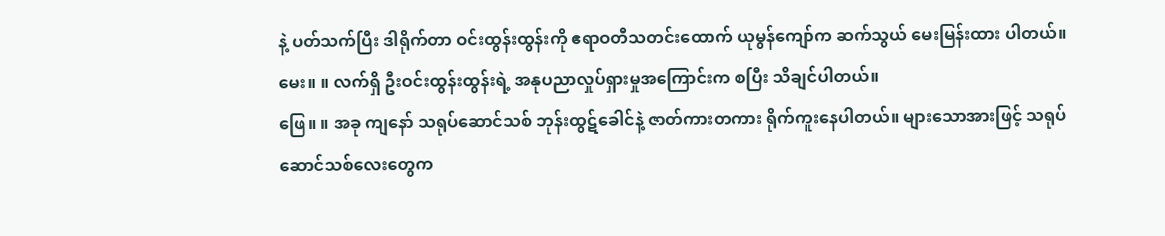နဲ့ ပတ်သက်ပြီး ဒါရိုက်တာ ဝင်းထွန်းထွန်းကို ဧရာဝတီသတင်းထောက် ယုမွန်ကျော်က ဆက်သွယ် မေးမြန်းထား ပါတယ်။
မေး။ ။ လက်ရှိ ဦးဝင်းထွန်းထွန်းရဲ့ အနုပညာလှုပ်ရှားမှုအကြောင်းက စပြီး သိချင်ပါတယ်။
ဖြေ။ ။ အခု ကျနော် သရုပ်ဆောင်သစ် ဘုန်းထွဋ်ခေါင်နဲ့ ဇာတ်ကားတကား ရိုက်ကူးနေပါတယ်။ များသောအားဖြင့် သရုပ်ဆောင်သစ်လေးတွေက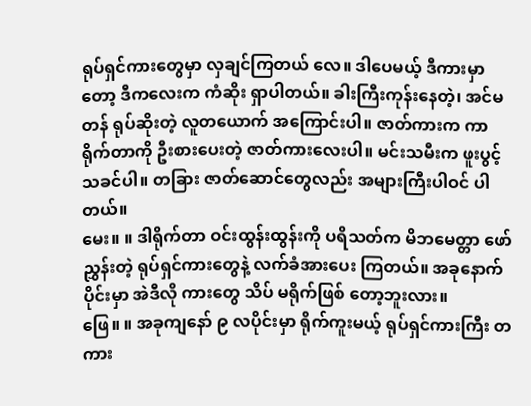ရုပ်ရှင်ကားတွေမှာ လှချင်ကြတယ် လေ။ ဒါပေမယ့် ဒီကားမှာတော့ ဒီကလေးက ကံဆိုး ရှာပါတယ်။ ခါးကြီးကုန်းနေတဲ့၊ အင်မတန် ရုပ်ဆိုးတဲ့ လူတယောက် အကြောင်းပါ။ ဇာတ်ကားက ကာရိုက်တာကို ဦးစားပေးတဲ့ ဇာတ်ကားလေးပါ။ မင်းသမီးက ဖူးပွင့်သခင်ပါ။ တခြား ဇာတ်ဆောင်တွေလည်း အများကြီးပါဝင် ပါတယ်။
မေး။ ။ ဒါရိုက်တာ ဝင်းထွန်းထွန်းကို ပရိသတ်က မိဘမေတ္တာ ဖော်ညွှန်းတဲ့ ရုပ်ရှင်ကားတွေနဲ့ လက်ခံအားပေး ကြတယ်။ အခုနောက်ပိုင်းမှာ အဲဒီလို ကားတွေ သိပ် မရိုက်ဖြစ် တော့ဘူးလား။
ဖြေ။ ။ အခုကျနော် ၉ လပိုင်းမှာ ရိုက်ကူးမယ့် ရုပ်ရှင်ကားကြီး တကား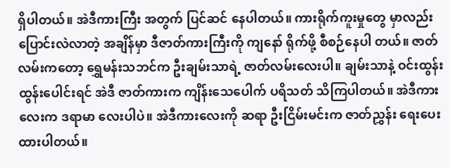ရှိပါတယ်။ အဲဒီကားကြီး အတွက် ပြင်ဆင် နေပါတယ်။ ကားရိုက်ကူးမှုတွေ မှာလည်း ပြောင်းလဲလာတဲ့ အချိန်မှာ ဒီဇာတ်ကားကြီးကို ကျနော် ရိုက်ဖို့ စီစဉ်နေပါ တယ်။ ဇာတ်လမ်းကတော့ ရွှေမန်းသဘင်က ဦးချမ်းသာရဲ့ ဇာတ်လမ်းလေးပါ။ ချမ်းသာနဲ့ ဝင်းထွန်းထွန်းပေါင်းရင် အဲဒီ ဇာတ်ကားက ကျိန်းသေပေါက် ပရိသတ် သိကြပါတယ်။ အဲဒီကားလေးက ဒရာမာ လေးပါပဲ။ အဲဒီကားလေးကို ဆရာ ဦးငြိမ်းမင်းက ဇာတ်ညွှန်း ရေးပေးထားပါတယ်။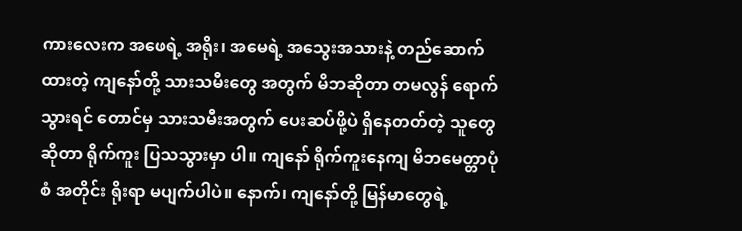ကားလေးက အဖေရဲ့ အရိုး၊ အမေရဲ့ အသွေးအသားနဲ့ တည်ဆောက်ထားတဲ့ ကျနော်တို့ သားသမီးတွေ အတွက် မိဘဆိုတာ တမလွန် ရောက်သွားရင် တောင်မှ သားသမီးအတွက် ပေးဆပ်ဖို့ပဲ ရှိနေတတ်တဲ့ သူတွေ ဆိုတာ ရိုက်ကူး ပြသသွားမှာ ပါ။ ကျနော် ရိုက်ကူးနေကျ မိဘမေတ္တာပုံစံ အတိုင်း ရိုးရာ မပျက်ပါပဲ။ နောက်၊ ကျနော်တို့ မြန်မာတွေရဲ့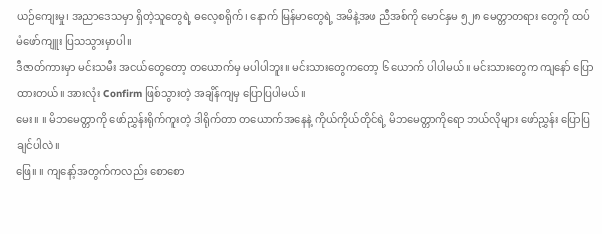ယဉ်ကျေးမှု၊ အညာဒေသမှာ ရှိတဲ့သူတွေရဲ့ ဓလေ့စရိုက်၊ နောက် မြန်မာတွေရဲ့ အမိနဲ့အဖ ညီအစ်ကို မောင်နှမ ၅၂၈ မေတ္တာတရား တွေကို ထပ်မံဖော်ကျူး ပြသသွားမှာပါ။
ဒီဇာတ်ကားမှာ မင်းသမီး အငယ်တွေတော့ တယောက်မှ မပါပါဘူး။ မင်းသားတွေကတော့ ၆ ယောက် ပါပါမယ်။ မင်းသားတွေက ကျနော် ပြောထားတယ်။ အားလုံး Confirm ဖြစ်သွားတဲ့ အချိန်ကျမှ ပြောပြပါမယ်။
မေး။ ။ မိဘမေတ္တာကို ဖော်ညွှန်းရိုက်ကူးတဲ့ ဒါရိုက်တာ တယောက်အနေနဲ့ ကိုယ်ကိုယ်တိုင်ရဲ့ မိဘမေတ္တာကိုရော ဘယ်လိုများ ဖော်ညွှန်း ပြောပြချင်ပါလဲ။
ဖြေ။ ။ ကျနော့်အတွက်ကလည်း စောစော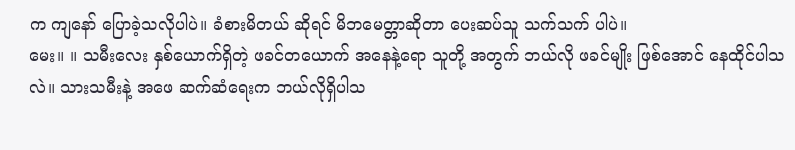က ကျနော် ပြောခဲ့သလိုပါပဲ။ ခံစားမိတယ် ဆိုရင် မိဘမေတ္တာဆိုတာ ပေးဆပ်သူ သက်သက် ပါပဲ။
မေး။ ။ သမီးလေး နှစ်ယောက်ရှိတဲ့ ဖခင်တယောက် အနေနဲ့ရော သူတို့ အတွက် ဘယ်လို ဖခင်မျိုး ဖြစ်အောင် နေထိုင်ပါသလဲ။ သားသမီးနဲ့ အဖေ ဆက်ဆံရေးက ဘယ်လိုရှိပါသ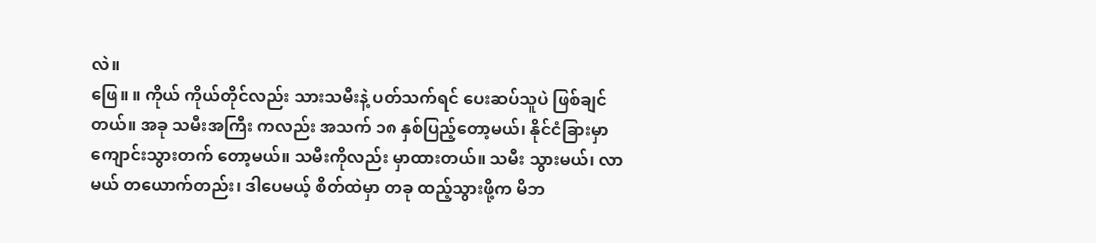လဲ။
ဖြေ။ ။ ကိုယ် ကိုယ်တိုင်လည်း သားသမီးနဲ့ ပတ်သက်ရင် ပေးဆပ်သူပဲ ဖြစ်ချင်တယ်။ အခု သမီးအကြီး ကလည်း အသက် ၁၈ နှစ်ပြည့်တော့မယ်၊ နိုင်ငံခြားမှာ ကျောင်းသွားတက် တော့မယ်။ သမီးကိုလည်း မှာထားတယ်။ သမီး သွားမယ်၊ လာမယ် တယောက်တည်း၊ ဒါပေမယ့် စိတ်ထဲမှာ တခု ထည့်သွားဖို့က မိဘ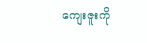ကျေးဇူးကို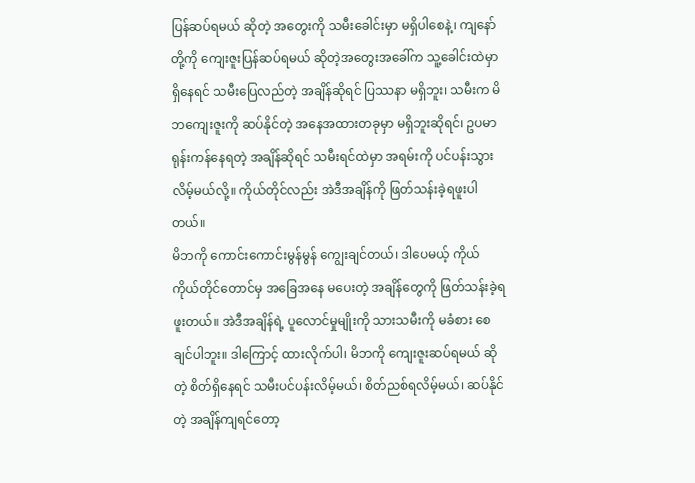ပြန်ဆပ်ရမယ် ဆိုတဲ့ အတွေးကို သမီးခေါင်းမှာ မရှိပါစေနဲ့၊ ကျနော်တို့ကို ကျေးဇူးပြန်ဆပ်ရမယ် ဆိုတဲ့အတွေးအခေါ်က သူ့ခေါင်းထဲမှာ ရှိနေရင် သမီးပြေလည်တဲ့ အချိန်ဆိုရင် ပြဿနာ မရှိဘူး၊ သမီးက မိဘကျေးဇူးကို ဆပ်နိုင်တဲ့ အနေအထားတခုမှာ မရှိဘူးဆိုရင်၊ ဥပမာ ရုန်းကန်နေရတဲ့ အချိန်ဆိုရင် သမီးရင်ထဲမှာ အရမ်းကို ပင်ပန်းသွား လိမ့်မယ်လို့။ ကိုယ်တိုင်လည်း အဲဒီအချိန်ကို ဖြတ်သန်းခဲ့ရဖူးပါတယ်။
မိဘကို ကောင်းကောင်းမွန်မွန် ကျွေးချင်တယ်၊ ဒါပေမယ့် ကိုယ် ကိုယ်တိုင်တောင်မှ အခြေအနေ မပေးတဲ့ အချိန်တွေကို ဖြတ်သန်းခဲ့ရဖူးတယ်။ အဲဒီအချိန်ရဲ့ ပူလောင်မှုမျိုးကို သားသမီးကို မခံစား စေချင်ပါဘူး။ ဒါကြောင့် ထားလိုက်ပါ၊ မိဘကို ကျေးဇူးဆပ်ရမယ် ဆိုတဲ့ စိတ်ရှိနေရင် သမီးပင်ပန်းလိမ့်မယ်၊ စိတ်ညစ်ရလိမ့်မယ်၊ ဆပ်နိုင်တဲ့ အချိန်ကျရင်တော့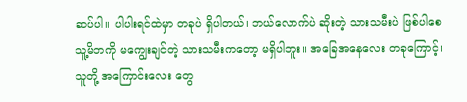ဆပ်ပါ။ ပါပါးရင်ထဲမှာ တခုပဲ ရှိပါတယ်၊ ဘယ်လောက်ပဲ ဆိုးတဲ့ သားသမီးပဲ ဖြစ်ပါစေ သူ့မိဘကို မကျွေးချင်တဲ့ သားသမီးကတော့ မရှိပါဘူး။ အခြေအနေလေး တခုကြောင့်၊ သူတို့ အကြောင်းလေး တွေ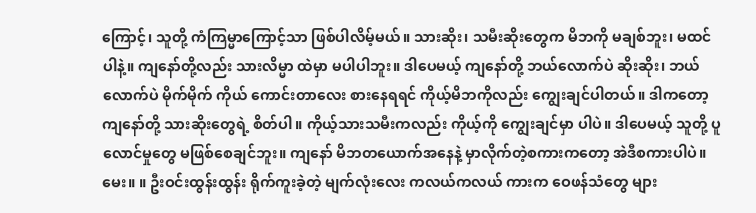ကြောင့်၊ သူတို့ ကံကြမ္မာကြောင့်သာ ဖြစ်ပါလိမ့်မယ်။ သားဆိုး၊ သမီးဆိုးတွေက မိဘကို မချစ်ဘူး၊ မထင်ပါနဲ့။ ကျနော်တို့လည်း သားလိမ္မာ ထဲမှာ မပါပါဘူး။ ဒါပေမယ့် ကျနော်တို့ ဘယ်လောက်ပဲ ဆိုးဆိုး၊ ဘယ်လောက်ပဲ မိုက်မိုက် ကိုယ် ကောင်းတာလေး စားနေရရင် ကိုယ့်မိဘကိုလည်း ကျွေးချင်ပါတယ်။ ဒါကတော့ ကျနော်တို့ သားဆိုးတွေရဲ့ စိတ်ပါ။ ကိုယ့်သားသမီးကလည်း ကိုယ့်ကို ကျွေးချင်မှာ ပါပဲ။ ဒါပေမယ့် သူတို့ ပူလောင်မှုတွေ မဖြစ်စေချင်ဘူး။ ကျနော် မိဘတယောက်အနေနဲ့ မှာလိုက်တဲ့စကားကတော့ အဲဒီစကားပါပဲ။
မေး။ ။ ဦးဝင်းထွန်းထွန်း ရိုက်ကူးခဲ့တဲ့ မျက်လုံးလေး ကလယ်ကလယ် ကားက ဝေဖန်သံတွေ များ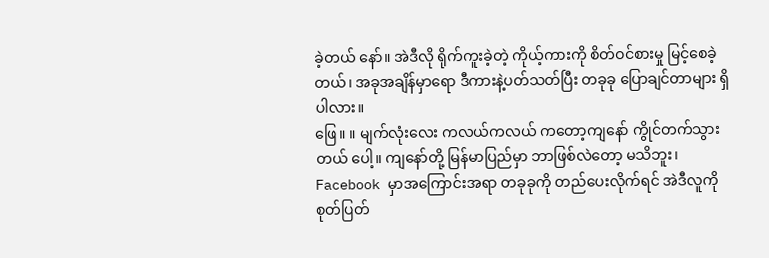ခဲ့တယ် နော်။ အဲဒီလို ရိုက်ကူးခဲ့တဲ့ ကိုယ့်ကားကို စိတ်ဝင်စားမှု မြင့်စေခဲ့တယ်၊ အခုအချိန်မှာရော ဒီကားနဲ့ပတ်သတ်ပြီး တခုခု ပြောချင်တာများ ရှိပါလား။
ဖြေ။ ။ မျက်လုံးလေး ကလယ်ကလယ် ကတော့ကျနော် ကွိုင်တက်သွားတယ် ပေါ့။ ကျနော်တို့ မြန်မာပြည်မှာ ဘာဖြစ်လဲတော့ မသိဘူး၊ Facebook မှာအကြောင်းအရာ တခုခုကို တည်ပေးလိုက်ရင် အဲဒီလူကို စုတ်ပြတ်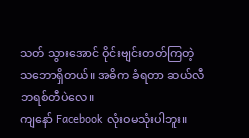သတ် သွားအောင် ဝိုင်းဗျင်းတတ်ကြတဲ့ သဘောရှိတယ်။ အဓိက ခံရတာ ဆယ်လီဘရစ်တီပဲလေ။
ကျနော် Facebook လုံးဝမသုံးပါဘူး။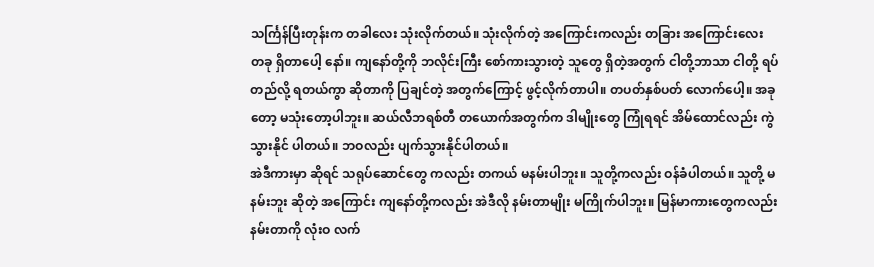သင်္ကြန်ပြီးတုန်းက တခါလေး သုံးလိုက်တယ်။ သုံးလိုက်တဲ့ အကြောင်းကလည်း တခြား အကြောင်းလေး တခု ရှိတာပေါ့ နော်။ ကျနော်တို့ကို ဘလိုင်းကြီး စော်ကားသွားတဲ့ သူတွေ ရှိတဲ့အတွက် ငါတို့ဘာသာ ငါတို့ ရပ်တည်လို့ ရတယ်ကွာ ဆိုတာကို ပြချင်တဲ့ အတွက်ကြောင့် ဖွင့်လိုက်တာပါ။ တပတ်နှစ်ပတ် လောက်ပေါ့။ အခုတော့ မသုံးတော့ပါဘူး။ ဆယ်လီဘရစ်တီ တယောက်အတွက်က ဒါမျိုးတွေ ကြုံရရင် အိမ်ထောင်လည်း ကွဲသွားနိုင် ပါတယ်။ ဘဝလည်း ပျက်သွားနိုင်ပါတယ်။
အဲဒီကားမှာ ဆိုရင် သရုပ်ဆောင်တွေ ကလည်း တကယ် မနမ်းပါဘူး။ သူတို့ကလည်း ဝန်ခံပါတယ်။ သူတို့ မနမ်းဘူး ဆိုတဲ့ အကြောင်း ကျနော်တို့ကလည်း အဲဒီလို နမ်းတာမျိုး မကြိုက်ပါဘူး။ မြန်မာကားတွေကလည်း နမ်းတာကို လုံးဝ လက်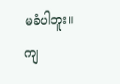မခံပါဘူး။ ကျ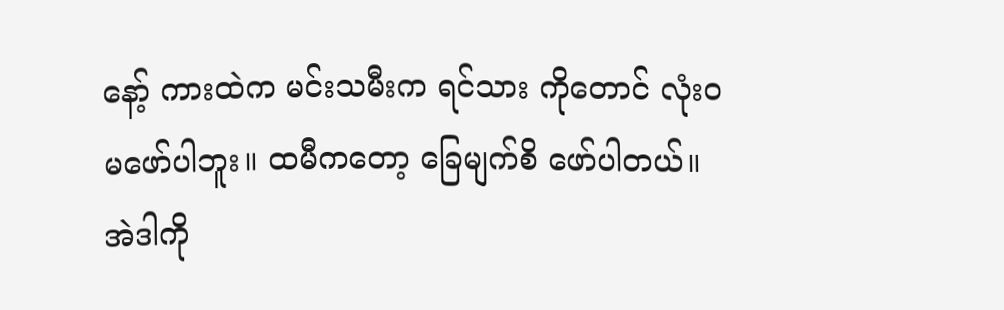နော့် ကားထဲက မင်းသမီးက ရင်သား ကိုတောင် လုံးဝမဖော်ပါဘူး။ ထမီကတော့ ခြေမျက်စိ ဖော်ပါတယ်။ အဲဒါကို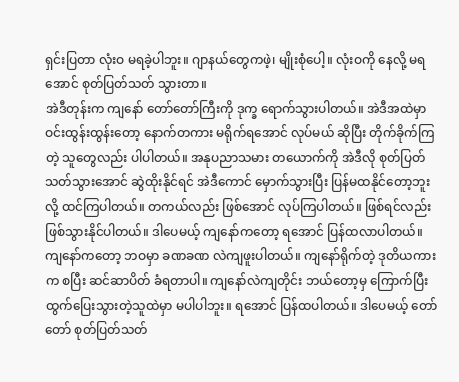ရှင်းပြတာ လုံးဝ မရခဲ့ပါဘူး။ ဂျာနယ်တွေကဖဲ့၊ မျိုးစုံပေါ့။ လုံးဝကို နေလို့ မရအောင် စုတ်ပြတ်သတ် သွားတာ။
အဲဒီတုန်းက ကျနော် တော်တော်ကြီးကို ဒုက္ခ ရောက်သွားပါတယ်။ အဲဒီအထဲမှာ ဝင်းထွန်းထွန်းတော့ နောက်တကား မရိုက်ရအောင် လုပ်မယ် ဆိုပြီး တိုက်ခိုက်ကြတဲ့ သူတွေလည်း ပါပါတယ်။ အနုပညာသမား တယောက်ကို အဲဒီလို စုတ်ပြတ်သတ်သွားအောင် ဆွဲထိုးနိုင်ရင် အဲဒီကောင် မှောက်သွားပြီး ပြန်မထနိုင်တော့ဘူးလို့ ထင်ကြပါတယ်။ တကယ်လည်း ဖြစ်အောင် လုပ်ကြပါတယ်။ ဖြစ်ရင်လည်း ဖြစ်သွားနိုင်ပါတယ်။ ဒါပေမယ့် ကျနော်ကတော့ ရအောင် ပြန်ထလာပါတယ်။ ကျနော်ကတော့ ဘဝမှာ ခဏခဏ လဲကျဖူးပါတယ်။ ကျနော်ရိုက်တဲ့ ဒုတိယကားက စပြီး ဆင်ဆာပိတ် ခံရတာပါ။ ကျနော်လဲကျတိုင်း ဘယ်တော့မှ ကြောက်ပြီး ထွက်ပြေးသွားတဲ့သူထဲမှာ မပါပါဘူး။ ရအောင် ပြန်ထပါတယ်။ ဒါပေမယ့် တော်တော် စုတ်ပြတ်သတ်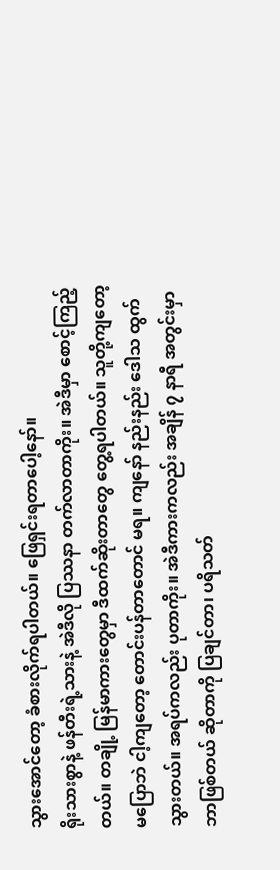သွားအောင်တော့ ခံစားလိုက်ရပါတယ်။ ဖြေရှင်းရတာပေါ့နော်။
ရိုးသားစွာနဲ့ ဖန်တီးရဲ့သားနဲ့ အဲဒီလို ပြဿနာ တက်လာတာကိုး။ အဲဒီမှာ စောင့်ကြည့်တယ်။ တချို့ မြန်မာကားတွေမှာ ဒီထက်ဆိုးတာတွေ တွေ့ရပါတယ်။ သူတို့ကျတော့ မပြောဘဲ ငါ့ကျတော့ တောင်းပန်တာတောင် မရ။ ကျနော် နည်းနည်း ဒေါသ ထွက်သွားတယ်။ အရပ်ကလည်း ပုတာကိုး။ အဲဒီကားကလည်း အချိန် ၇ နာရီ အတွင်းမှာ ဘာဖြစ်တယ် ဆိုတာကို ပြချင်တာ၊ ပရိသတ်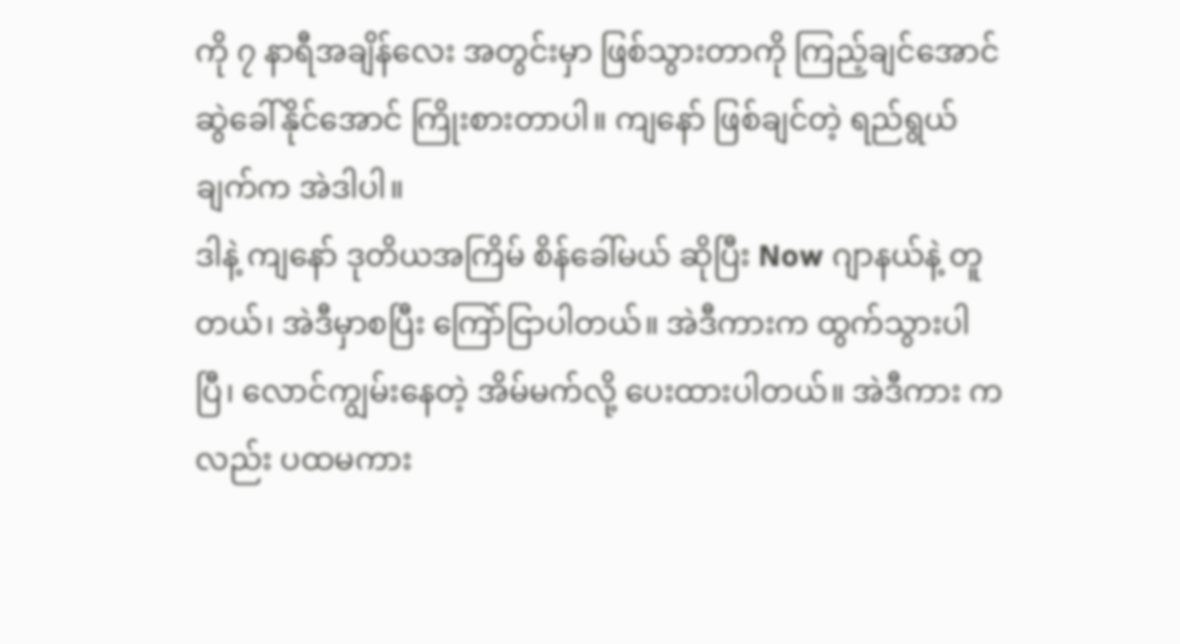ကို ၇ နာရီအချိန်လေး အတွင်းမှာ ဖြစ်သွားတာကို ကြည့်ချင်အောင် ဆွဲခေါ်နိုင်အောင် ကြိုးစားတာပါ။ ကျနော် ဖြစ်ချင်တဲ့ ရည်ရွယ်ချက်က အဲဒါပါ။
ဒါနဲ့ ကျနော် ဒုတိယအကြိမ် စိန်ခေါ်မယ် ဆိုပြီး Now ဂျာနယ်နဲ့ တူတယ်၊ အဲဒီမှာစပြီး ကြော်ငြာပါတယ်။ အဲဒီကားက ထွက်သွားပါပြီ၊ လောင်ကျွမ်းနေတဲ့ အိမ်မက်လို့ ပေးထားပါတယ်။ အဲဒီကား ကလည်း ပထမကား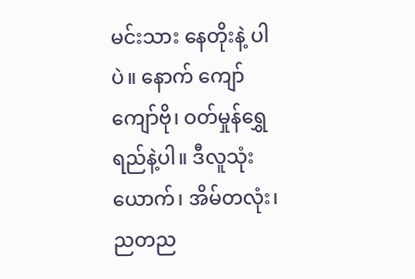မင်းသား နေတိုးနဲ့ ပါပဲ။ နောက် ကျော်ကျော်ဗို၊ ဝတ်မှုန်ရွှေရည်နဲ့ပါ။ ဒီလူသုံးယောက်၊ အိမ်တလုံး၊ ညတည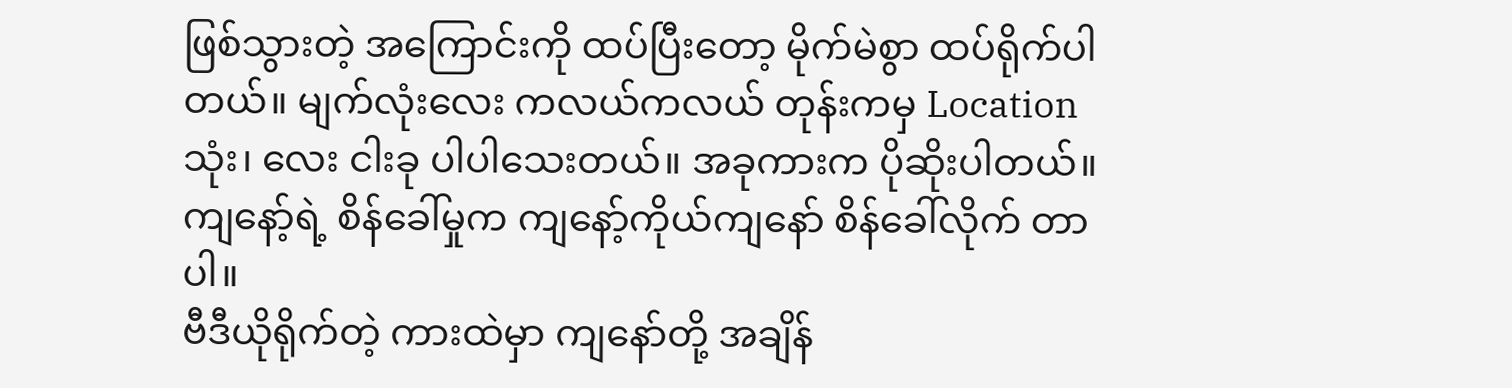ဖြစ်သွားတဲ့ အကြောင်းကို ထပ်ပြီးတော့ မိုက်မဲစွာ ထပ်ရိုက်ပါတယ်။ မျက်လုံးလေး ကလယ်ကလယ် တုန်းကမှ Location သုံး၊ လေး ငါးခု ပါပါသေးတယ်။ အခုကားက ပိုဆိုးပါတယ်။ ကျနော့်ရဲ့ စိန်ခေါ်မှုက ကျနော့်ကိုယ်ကျနော် စိန်ခေါ်လိုက် တာပါ။
ဗီဒီယိုရိုက်တဲ့ ကားထဲမှာ ကျနော်တို့ အချိန်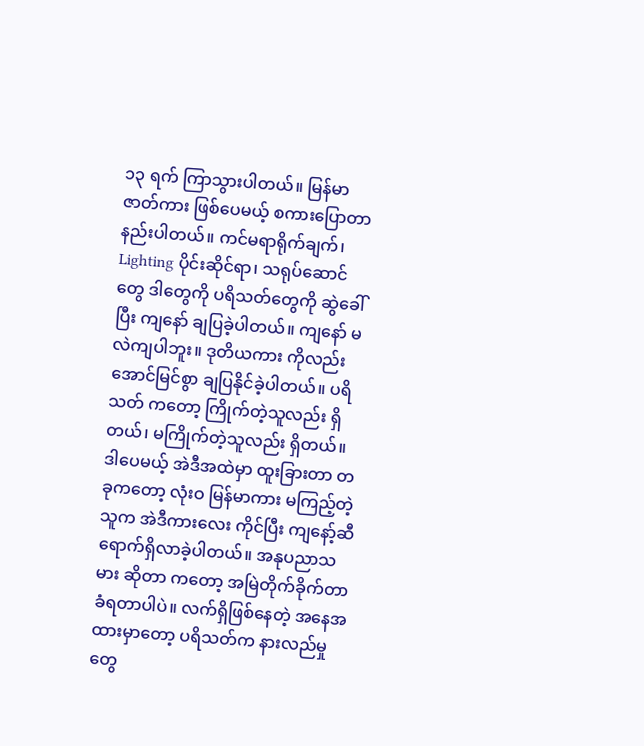၁၃ ရက် ကြာသွားပါတယ်။ မြန်မာဇာတ်ကား ဖြစ်ပေမယ့် စကားပြောတာ နည်းပါတယ်။ ကင်မရာရိုက်ချက်၊ Lighting ပိုင်းဆိုင်ရာ၊ သရုပ်ဆောင်တွေ ဒါတွေကို ပရိသတ်တွေကို ဆွဲခေါ်ပြီး ကျနော် ချပြခဲ့ပါတယ်။ ကျနော် မလဲကျပါဘူး။ ဒုတိယကား ကိုလည်း အောင်မြင်စွာ ချပြနိုင်ခဲ့ပါတယ်။ ပရိသတ် ကတော့ ကြိုက်တဲ့သူလည်း ရှိတယ်၊ မကြိုက်တဲ့သူလည်း ရှိတယ်။ ဒါပေမယ့် အဲဒီအထဲမှာ ထူးခြားတာ တခုကတော့ လုံးဝ မြန်မာကား မကြည့်တဲ့သူက အဲဒီကားလေး ကိုင်ပြီး ကျနော့်ဆီ ရောက်ရှိလာခဲ့ပါတယ်။ အနုပညာသမား ဆိုတာ ကတော့ အမြဲတိုက်ခိုက်တာ ခံရတာပါပဲ။ လက်ရှိဖြစ်နေတဲ့ အနေအထားမှာတော့ ပရိသတ်က နားလည်မှုတွေ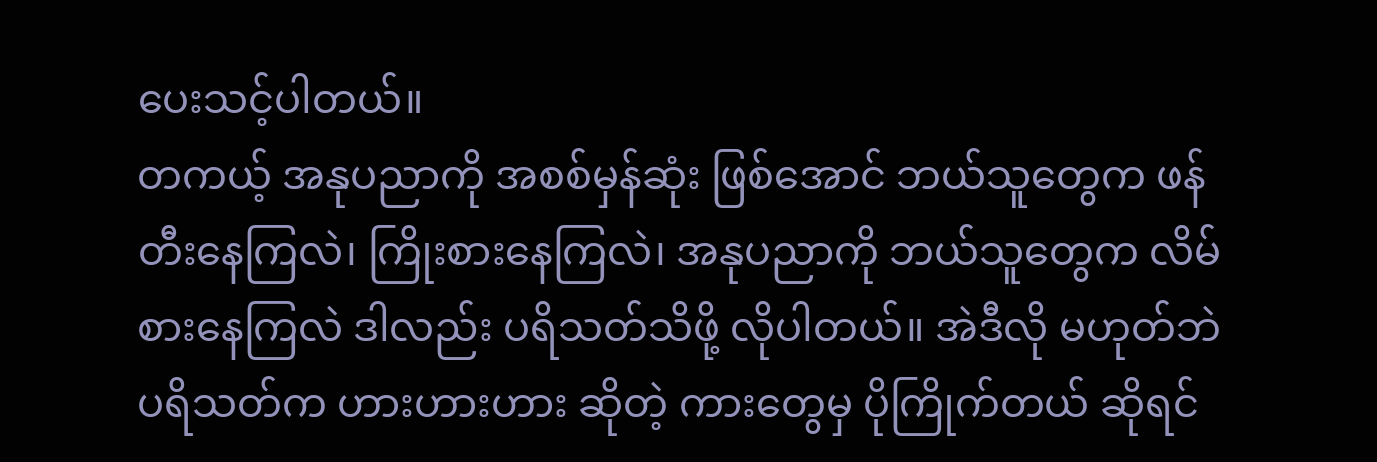ပေးသင့်ပါတယ်။
တကယ့် အနုပညာကို အစစ်မှန်ဆုံး ဖြစ်အောင် ဘယ်သူတွေက ဖန်တီးနေကြလဲ၊ ကြိုးစားနေကြလဲ၊ အနုပညာကို ဘယ်သူတွေက လိမ်စားနေကြလဲ ဒါလည်း ပရိသတ်သိဖို့ လိုပါတယ်။ အဲဒီလို မဟုတ်ဘဲ ပရိသတ်က ဟားဟားဟား ဆိုတဲ့ ကားတွေမှ ပိုကြိုက်တယ် ဆိုရင်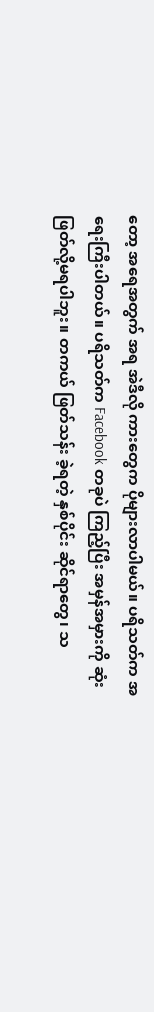တော့ အရေအတွက် အရ အဲဒီလို ကားတွေက ပိုများလာပါမယ်။ ပရိသတ်က အရေးကြီးပါတယ်။ ပရိသတ်က Facebook တခုပဲ ကြည့်ပြီး အမှန်အမှားကို ဆုံးဖြတ်လို့မရပါဘူး။ တကယ် ဖြတ်သန်း ခဲ့ရတဲ့ နှစ်ပိုင်း ဆိုင်ရာတွေ၊ သ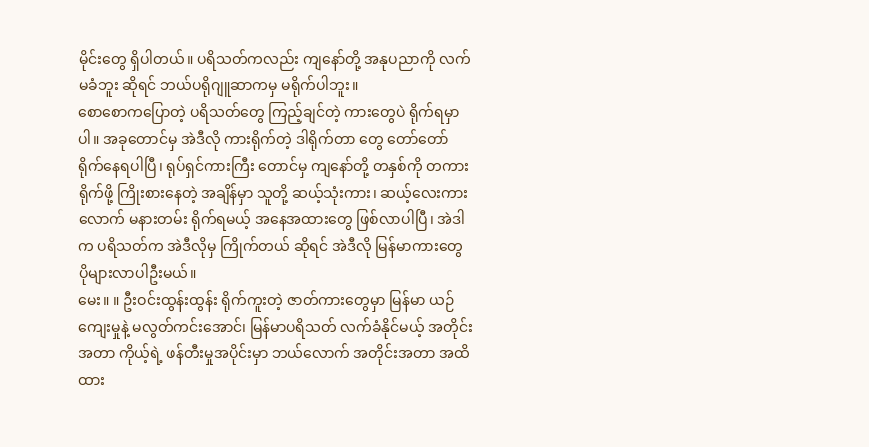မိုင်းတွေ ရှိပါတယ်။ ပရိသတ်ကလည်း ကျနော်တို့ အနုပညာကို လက်မခံဘူး ဆိုရင် ဘယ်ပရိုဂျူဆာကမှ မရိုက်ပါဘူး။
စောစောကပြောတဲ့ ပရိသတ်တွေ ကြည့်ချင်တဲ့ ကားတွေပဲ ရိုက်ရမှာ ပါ။ အခုတောင်မှ အဲဒီလို ကားရိုက်တဲ့ ဒါရိုက်တာ တွေ တော်တော် ရိုက်နေရပါပြီ၊ ရုပ်ရှင်ကားကြီး တောင်မှ ကျနော်တို့ တနှစ်ကို တကားရိုက်ဖို့ ကြိုးစားနေတဲ့ အချိန်မှာ သူတို့ ဆယ့်သုံးကား၊ ဆယ့်လေးကားလောက် မနားတမ်း ရိုက်ရမယ့် အနေအထားတွေ ဖြစ်လာပါပြီ၊ အဲဒါက ပရိသတ်က အဲဒီလိုမှ ကြိုက်တယ် ဆိုရင် အဲဒီလို မြန်မာကားတွေ ပိုများလာပါဦးမယ်။
မေး။ ။ ဦးဝင်းထွန်းထွန်း ရိုက်ကူးတဲ့ ဇာတ်ကားတွေမှာ မြန်မာ ယဉ်ကျေးမှုနဲ့ မလွတ်ကင်းအောင်၊ မြန်မာပရိသတ် လက်ခံနိုင်မယ့် အတိုင်းအတာ ကိုယ့်ရဲ့ ဖန်တီးမှုအပိုင်းမှာ ဘယ်လောက် အတိုင်းအတာ အထိ ထား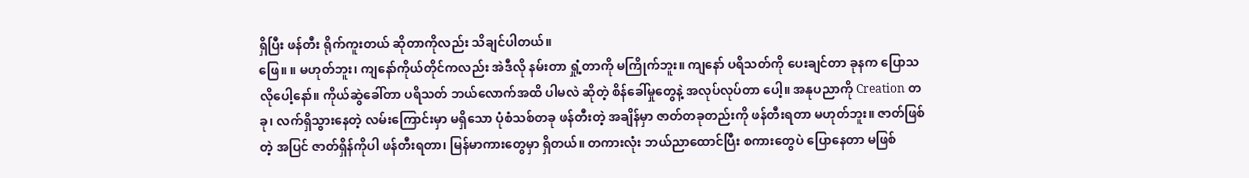ရှိပြီး ဖန်တီး ရိုက်ကူးတယ် ဆိုတာကိုလည်း သိချင်ပါတယ်။
ဖြေ။ ။ မဟုတ်ဘူး၊ ကျနော်ကိုယ်တိုင်ကလည်း အဲဒီလို နမ်းတာ ရှုံ့တာကို မကြိုက်ဘူး။ ကျနော် ပရိသတ်ကို ပေးချင်တာ ခုနက ပြောသလိုပေါ့နော်။ ကိုယ်ဆွဲခေါ်တာ ပရိသတ် ဘယ်လောက်အထိ ပါမလဲ ဆိုတဲ့ စိန်ခေါ်မှုတွေနဲ့ အလုပ်လုပ်တာ ပေါ့။ အနုပညာကို Creation တခု၊ လက်ရှိသွားနေတဲ့ လမ်းကြောင်းမှာ မရှိသော ပုံစံသစ်တခု ဖန်တီးတဲ့ အချိန်မှာ ဇာတ်တခုတည်းကို ဖန်တီးရတာ မဟုတ်ဘူး။ ဇာတ်ဖြစ်တဲ့ အပြင် ဇာတ်ရှိန်ကိုပါ ဖန်တီးရတာ၊ မြန်မာကားတွေမှာ ရှိတယ်။ တကားလုံး ဘယ်ညာထောင်ပြီး စကားတွေပဲ ပြောနေတာ မဖြစ်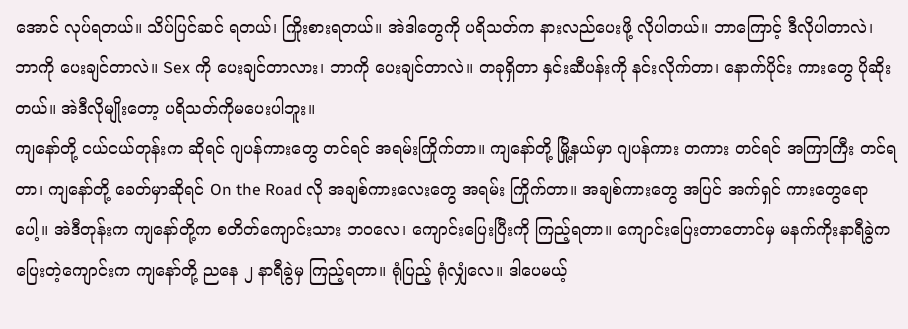အောင် လုပ်ရတယ်။ သိပ်ပြင်ဆင် ရတယ်၊ ကြိုးစားရတယ်။ အဲဒါတွေကို ပရိသတ်က နားလည်ပေးဖို့ လိုပါတယ်။ ဘာကြောင့် ဒီလိုပါတာလဲ၊ ဘာကို ပေးချင်တာလဲ။ Sex ကို ပေးချင်တာလား၊ ဘာကို ပေးချင်တာလဲ။ တခုရှိတာ နှင်းဆီပန်းကို နင်းလိုက်တာ၊ နောက်ပိုင်း ကားတွေ ပိုဆိုးတယ်။ အဲဒီလိုမျိုးတော့ ပရိသတ်ကိုမပေးပါဘူး။
ကျနော်တို့ ငယ်ငယ်တုန်းက ဆိုရင် ဂျပန်ကားတွေ တင်ရင် အရမ်းကြိုက်တာ။ ကျနော်တို့ မြို့နယ်မှာ ဂျပန်ကား တကား တင်ရင် အကြာကြီး တင်ရတာ၊ ကျနော်တို့ ခေတ်မှာဆိုရင် On the Road လို အချစ်ကားလေးတွေ အရမ်း ကြိုက်တာ။ အချစ်ကားတွေ အပြင် အက်ရှင် ကားတွေရော ပေါ့။ အဲဒီတုန်းက ကျနော်တို့က စတိတ်ကျောင်းသား ဘဝလေ၊ ကျောင်းပြေးပြီးကို ကြည့်ရတာ။ ကျောင်းပြေးတာတောင်မှ မနက်ကိုးနာရီခွဲက ပြေးတဲ့ကျောင်းက ကျနော်တို့ ညနေ ၂ နာရီခွဲမှ ကြည့်ရတာ။ ရုံပြည့် ရုံလျှံလေ။ ဒါပေမယ့်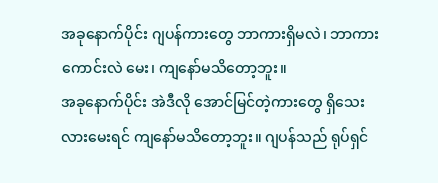အခုနောက်ပိုင်း ဂျပန်ကားတွေ ဘာကားရှိမလဲ၊ ဘာကားကောင်းလဲ မေး၊ ကျနော်မသိတော့ဘူး။
အခုနောက်ပိုင်း အဲဒီလို အောင်မြင်တဲ့ကားတွေ ရှိသေးလားမေးရင် ကျနော်မသိတော့ဘူး။ ဂျပန်သည် ရုပ်ရှင်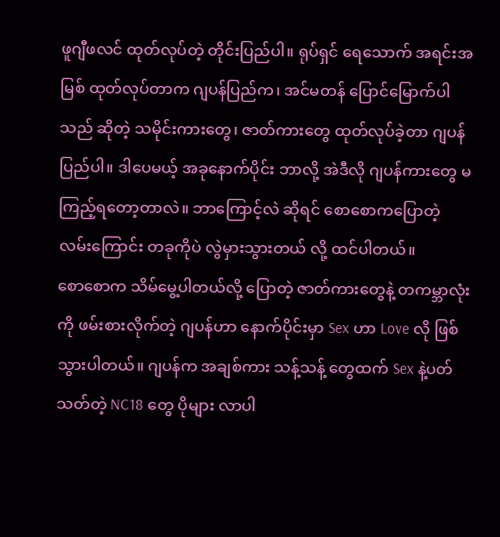ဖူဂျီဖလင် ထုတ်လုပ်တဲ့ တိုင်းပြည်ပါ။ ရုပ်ရှင် ရေသောက် အရင်းအမြစ် ထုတ်လုပ်တာက ဂျပန်ပြည်က၊ အင်မတန် ပြောင်မြောက်ပါသည် ဆိုတဲ့ သမိုင်းကားတွေ၊ ဇာတ်ကားတွေ ထုတ်လုပ်ခဲ့တာ ဂျပန်ပြည်ပါ။ ဒါပေမယ့် အခုနောက်ပိုင်း ဘာလို့ အဲဒီလို ဂျပန်ကားတွေ မကြည့်ရတော့တာလဲ။ ဘာကြောင့်လဲ ဆိုရင် စောစောကပြောတဲ့ လမ်းကြောင်း တခုကိုပဲ လွဲမှားသွားတယ် လို့ ထင်ပါတယ်။
စောစောက သိမ်မွေ့ပါတယ်လို့ ပြောတဲ့ ဇာတ်ကားတွေနဲ့ တကမ္ဘာလုံးကို ဖမ်းစားလိုက်တဲ့ ဂျပန်ဟာ နောက်ပိုင်းမှာ Sex ဟာ Love လို ဖြစ်သွားပါတယ်။ ဂျပန်က အချစ်ကား သန့်သန့် တွေထက် Sex နဲ့ပတ်သတ်တဲ့ NC18 တွေ ပိုများ လာပါ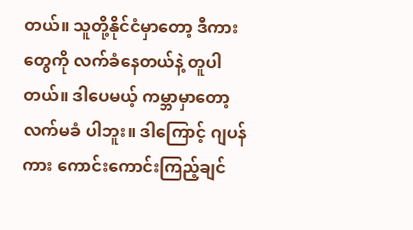တယ်။ သူတို့နိုင်ငံမှာတော့ ဒီကားတွေကို လက်ခံနေတယ်နဲ့ တူပါတယ်။ ဒါပေမယ့် ကမ္ဘာမှာတော့ လက်မခံ ပါဘူး။ ဒါကြောင့် ဂျပန်ကား ကောင်းကောင်းကြည့်ချင်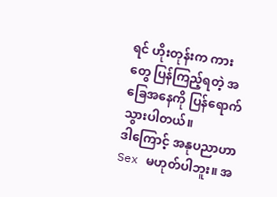ရင် ဟိုးတုန်းက ကားတွေ ပြန်ကြည့်ရတဲ့ အခြေအနေကို ပြန်ရောက်သွားပါတယ်။
ဒါကြောင့် အနုပညာဟာ Sex မဟုတ်ပါဘူး။ အ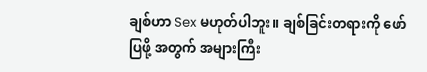ချစ်ဟာ Sex မဟုတ်ပါဘူး။ ချစ်ခြင်းတရားကို ဖော်ပြဖို့ အတွက် အများကြီး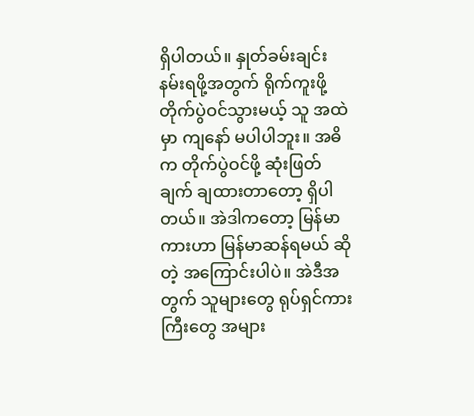ရှိပါတယ်။ နှုတ်ခမ်းချင်း နမ်းရဖို့အတွက် ရိုက်ကူးဖို့ တိုက်ပွဲဝင်သွားမယ့် သူ အထဲမှာ ကျနော် မပါပါဘူး။ အဓိက တိုက်ပွဲဝင်ဖို့ ဆုံးဖြတ်ချက် ချထားတာတော့ ရှိပါတယ်။ အဲဒါကတော့ မြန်မာကားဟာ မြန်မာဆန်ရမယ် ဆိုတဲ့ အကြောင်းပါပဲ။ အဲဒီအတွက် သူများတွေ ရုပ်ရှင်ကားကြီးတွေ အများ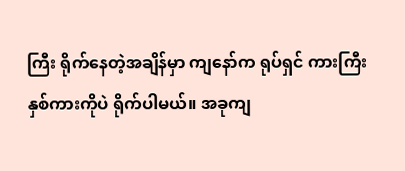ကြီး ရိုက်နေတဲ့အချိန်မှာ ကျနော်က ရုပ်ရှင် ကားကြီး နှစ်ကားကိုပဲ ရိုက်ပါမယ်။ အခုကျ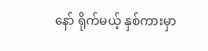နော် ရိုက်မယ့် နှစ်ကားမှာ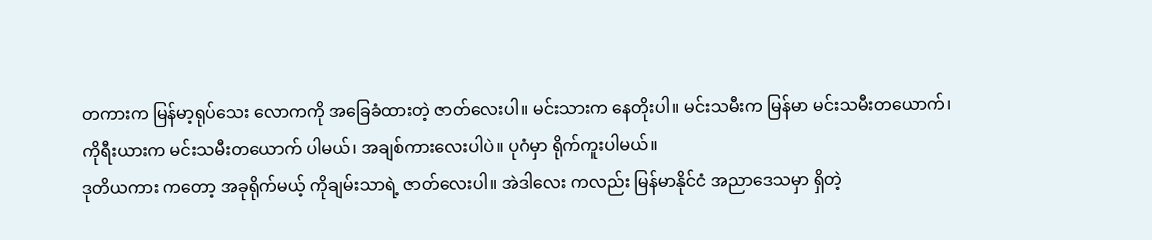တကားက မြန်မာ့ရုပ်သေး လောကကို အခြေခံထားတဲ့ ဇာတ်လေးပါ။ မင်းသားက နေတိုးပါ။ မင်းသမီးက မြန်မာ မင်းသမီးတယောက်၊ ကိုရီးယားက မင်းသမီးတယောက် ပါမယ်၊ အချစ်ကားလေးပါပဲ။ ပုဂံမှာ ရိုက်ကူးပါမယ်။
ဒုတိယကား ကတော့ အခုရိုက်မယ့် ကိုချမ်းသာရဲ့ ဇာတ်လေးပါ။ အဲဒါလေး ကလည်း မြန်မာနိုင်ငံ အညာဒေသမှာ ရှိတဲ့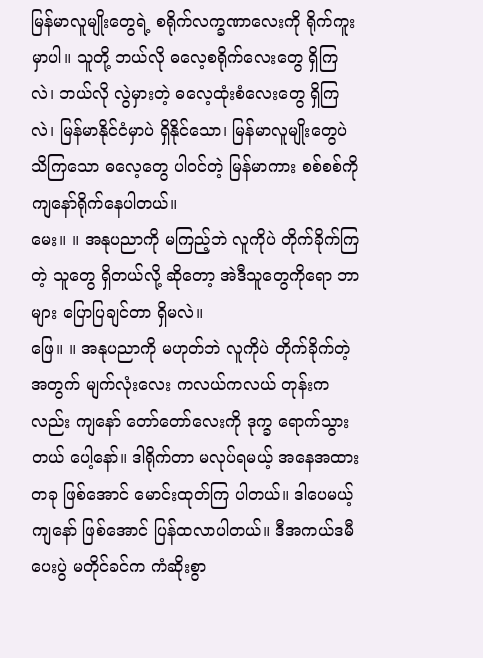မြန်မာလူမျိုးတွေရဲ့ စရိုက်လက္ခဏာလေးကို ရိုက်ကူးမှာပါ။ သူတို့ ဘယ်လို ဓလေ့စရိုက်လေးတွေ ရှိကြလဲ၊ ဘယ်လို လွဲမှားတဲ့ ဓလေ့ထုံးစံလေးတွေ ရှိကြလဲ၊ မြန်မာနိုင်ငံမှာပဲ ရှိနိုင်သော၊ မြန်မာလူမျိုးတွေပဲ သိကြသော ဓလေ့တွေ ပါဝင်တဲ့ မြန်မာကား စစ်စစ်ကို ကျနော်ရိုက်နေပါတယ်။
မေး။ ။ အနုပညာကို မကြည့်ဘဲ လူကိုပဲ တိုက်ခိုက်ကြတဲ့ သူတွေ ရှိတယ်လို့ ဆိုတော့ အဲဒီသူတွေကိုရော ဘာများ ပြောပြချင်တာ ရှိမလဲ။
ဖြေ။ ။ အနုပညာကို မဟုတ်ဘဲ လူကိုပဲ တိုက်ခိုက်တဲ့အတွက် မျက်လုံးလေး ကလယ်ကလယ် တုန်းကလည်း ကျနော် တော်တော်လေးကို ဒုက္ခ ရောက်သွားတယ် ပေါ့နော်။ ဒါရိုက်တာ မလုပ်ရမယ့် အနေအထားတခု ဖြစ်အောင် မောင်းထုတ်ကြ ပါတယ်။ ဒါပေမယ့် ကျနော် ဖြစ်အောင် ပြန်ထလာပါတယ်။ ဒီအကယ်ဒမီ ပေးပွဲ မတိုင်ခင်က ကံဆိုးစွာ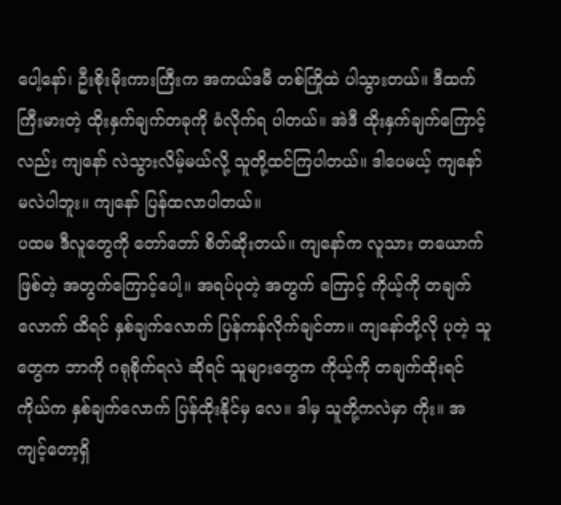ပေါ့နော်၊ ဦးစိုးမိုးကားကြီးက အကယ်ဒမီ တစ်ကြိုထဲ ပါသွားတယ်။ ဒီထက်ကြီးမားတဲ့ ထိုးနှက်ချက်တခုကို ခံလိုက်ရ ပါတယ်။ အဲဒီ ထိုးနှက်ချက်ကြောင့်လည်း ကျနော် လဲသွားလိမ့်မယ်လို့ သူတို့ထင်ကြပါတယ်။ ဒါပေမယ့် ကျနော် မလဲပါဘူး။ ကျနော် ပြန်ထလာပါတယ်။
ပထမ ဒီလူတွေကို တော်တော် စိတ်ဆိုးတယ်။ ကျနော်က လူသား တယောက် ဖြစ်တဲ့ အတွက်ကြောင့်ပေါ့။ အရပ်ပုတဲ့ အတွက် ကြောင့် ကိုယ့်ကို တချက်လောက် ထိရင် နှစ်ချက်လောက် ပြန်ကန်လိုက်ချင်တာ။ ကျနော်တို့လို ပုတဲ့ သူတွေက ဘာကို ဂရုစိုက်ရလဲ ဆိုရင် သူများတွေက ကိုယ့်ကို တချက်ထိုးရင် ကိုယ်က နှစ်ချက်လောက် ပြန်ထိုးနိုင်မှ လေ။ ဒါမှ သူတို့ကလဲမှာ ကိုး။ အကျင့်တော့ရှိ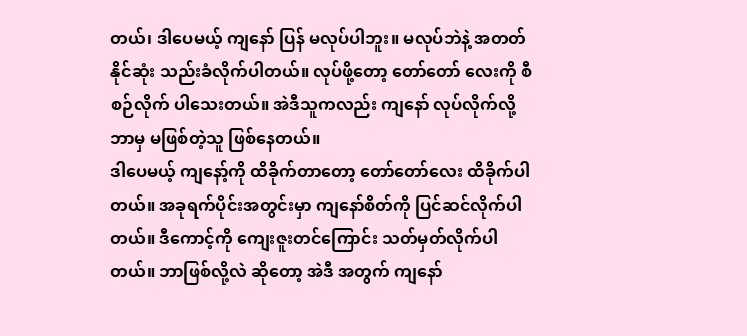တယ်၊ ဒါပေမယ့် ကျနော် ပြန် မလုပ်ပါဘူး။ မလုပ်ဘဲနဲ့ အတတ်နိုင်ဆုံး သည်းခံလိုက်ပါတယ်။ လုပ်ဖို့တော့ တော်တော် လေးကို စီစဉ်လိုက် ပါသေးတယ်။ အဲဒီသူကလည်း ကျနော် လုပ်လိုက်လို့ ဘာမှ မဖြစ်တဲ့သူ ဖြစ်နေတယ်။
ဒါပေမယ့် ကျနော့်ကို ထိခိုက်တာတော့ တော်တော်လေး ထိခိုက်ပါတယ်။ အခုရက်ပိုင်းအတွင်းမှာ ကျနော်စိတ်ကို ပြင်ဆင်လိုက်ပါတယ်။ ဒီကောင့်ကို ကျေးဇူးတင်ကြောင်း သတ်မှတ်လိုက်ပါတယ်။ ဘာဖြစ်လို့လဲ ဆိုတော့ အဲဒီ အတွက် ကျနော်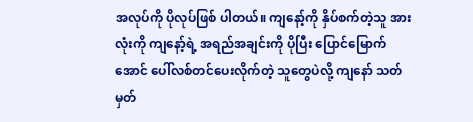အလုပ်ကို ပိုလုပ်ဖြစ် ပါတယ်။ ကျနော့်ကို နှိပ်စက်တဲ့သူ အားလုံးကို ကျနော့်ရဲ့ အရည်အချင်းကို ပိုပြီး ပြောင်မြောက်အောင် ပေါ်လစ်တင်ပေးလိုက်တဲ့ သူတွေပဲလို့ ကျနော် သတ်မှတ်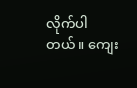လိုက်ပါတယ်။ ကျေး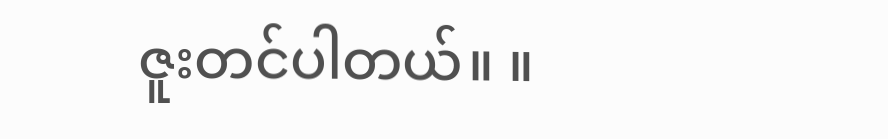ဇူးတင်ပါတယ်။ ။